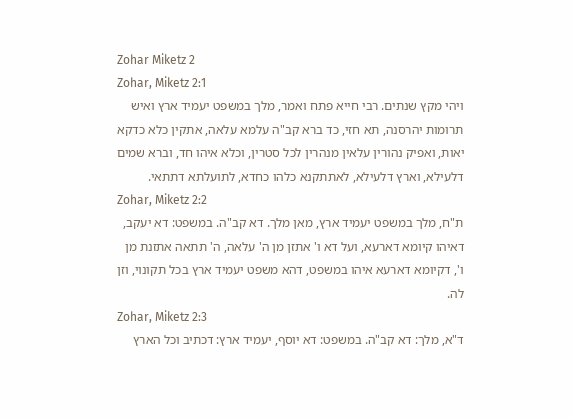Zohar Miketz 2
Zohar, Miketz 2:1
ויהי מקץ שנתים. רבי חייא פתח ואמר, מלך במשפט יעמיד ארץ ואיש תרומות יהרסנה, תא חזי, כד ברא קב"ה עלמא עלאה, אתקין כלא כדקא יאות, ואפיק נהורין עלאין מנהרין לכל סטרין, וכלא איהו חד, וברא שמים דלעילא, וארץ דלעילא, לאתתקנא כלהו כחדא, לתועלתא דתתאי.
Zohar, Miketz 2:2
ת"ח, מלך במשפט יעמיד ארץ, מאן מלך. דא קב"ה. במשפט: דא יעקב, דאיהו קיומא דארעא, ועל דא ו' אתזן מן ה' עלאה, ה' תתאה אתזנת מן ו', דקיומא דארעא איהו במשפט, דהא משפט יעמיד ארץ בכל תקונוי, וזן לה.
Zohar, Miketz 2:3
ד"א, מלך: דא קב"ה. במשפט: דא יוסף, יעמיד ארץ: דכתיב וכל הארץ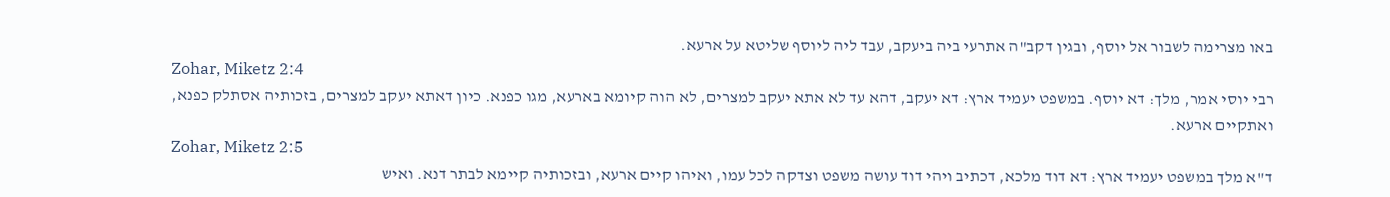באו מצרימה לשבור אל יוסף, ובגין דקב"ה אתרעי ביה ביעקב, עבד ליה ליוסף שליטא על ארעא.
Zohar, Miketz 2:4
רבי יוסי אמר, מלך: דא יוסף. במשפט יעמיד ארץ: דא יעקב, דהא עד לא אתא יעקב למצרים, לא הוה קיומא בארעא, מגו כפנא. כיון דאתא יעקב למצרים, בזכותיה אסתלק כפנא, ואתקיים ארעא.
Zohar, Miketz 2:5
ד"א מלך במשפט יעמיד ארץ: דא דוד מלכא, דכתיב ויהי דוד עושה משפט וצדקה לכל עמו, ואיהו קיים ארעא, ובזכותיה קיימא לבתר דנא. ואיש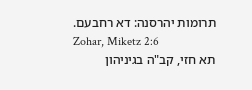תרומות יהרסנה: דא רחבעם.
Zohar, Miketz 2:6
תא חזי, קב"ה בגיניהון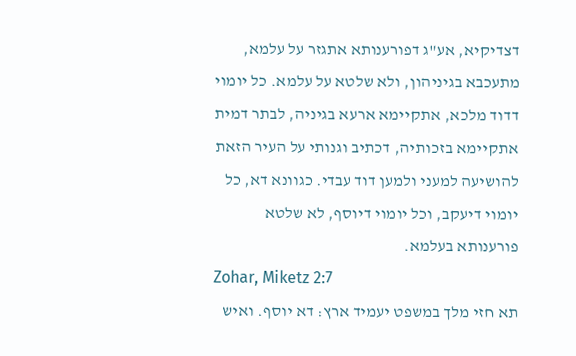דצדיקיא, אע"ג דפורענותא אתגזר על עלמא, מתעכבא בגיניהון, ולא שלטא על עלמא. כל יומוי דדוד מלכא, אתקיימא ארעא בגיניה, לבתר דמית אתקיימא בזכותיה, דכתיב וגנותי על העיר הזאת להושיעה למעני ולמען דוד עבדי. כגוונא דא, כל יומוי דיעקב, וכל יומוי דיוסף, לא שלטא פורענותא בעלמא.
Zohar, Miketz 2:7
תא חזי מלך במשפט יעמיד ארץ: דא יוסף. ואיש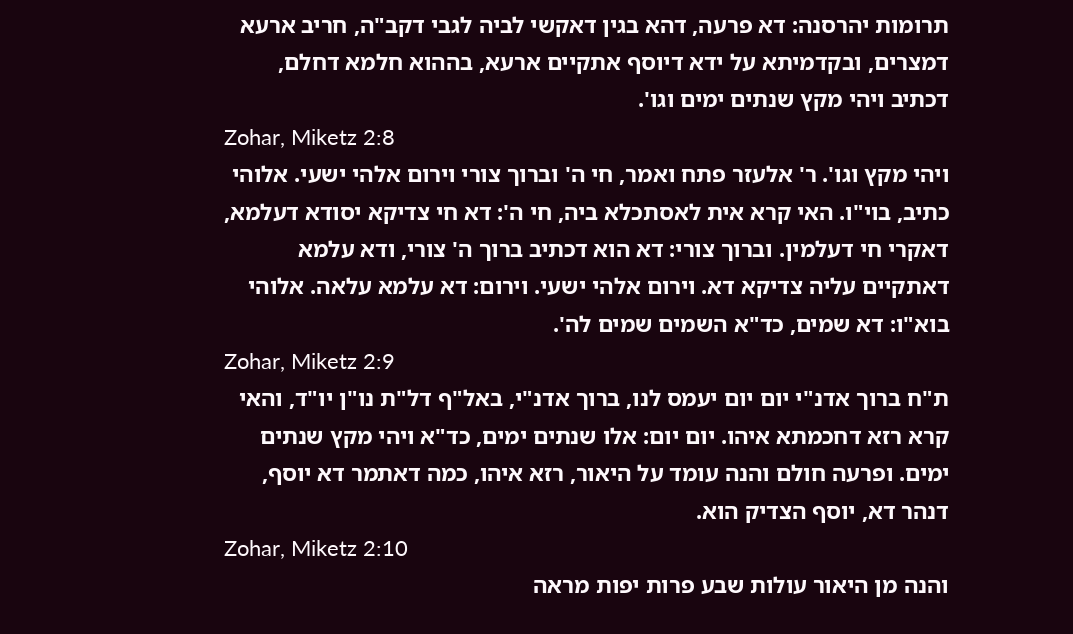תרומות יהרסנה: דא פרעה, דהא בגין דאקשי לביה לגבי דקב"ה, חריב ארעא דמצרים, ובקדמיתא על ידא דיוסף אתקיים ארעא, בההוא חלמא דחלם, דכתיב ויהי מקץ שנתים ימים וגו'.
Zohar, Miketz 2:8
ויהי מקץ וגו'. ר' אלעזר פתח ואמר, חי ה' וברוך צורי וירום אלהי ישעי. אלוהי כתיב, בוי"ו. האי קרא אית לאסתכלא ביה, חי ה': דא חי צדיקא יסודא דעלמא, דאקרי חי דעלמין. וברוך צורי: דא הוא דכתיב ברוך ה' צורי, ודא עלמא דאתקיים עליה צדיקא דא. וירום אלהי ישעי. וירום: דא עלמא עלאה. אלוהי בוא"ו: דא שמים, כד"א השמים שמים לה'.
Zohar, Miketz 2:9
ת"ח ברוך אדנ"י יום יום יעמס לנו, ברוך אדנ"י, באל"ף דל"ת נו"ן יו"ד, והאי קרא רזא דחכמתא איהו. יום יום: אלו שנתים ימים, כד"א ויהי מקץ שנתים ימים. ופרעה חולם והנה עומד על היאור, רזא איהו, כמה דאתמר דא יוסף, דנהר דא, יוסף הצדיק הוא.
Zohar, Miketz 2:10
והנה מן היאור עולות שבע פרות יפות מראה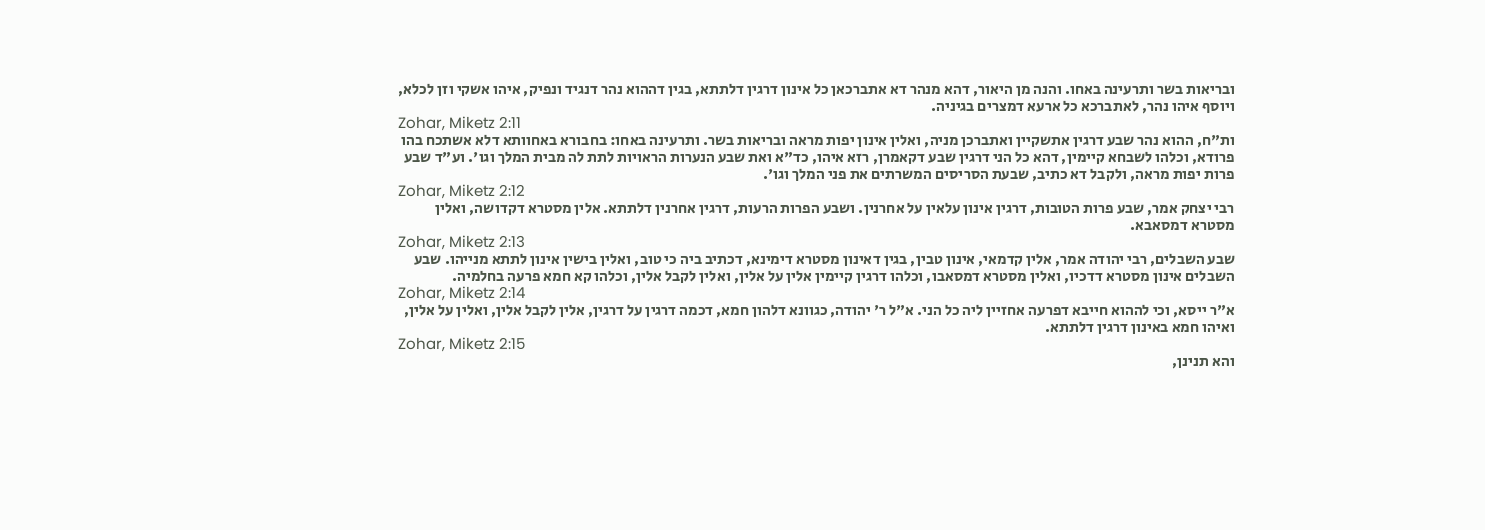ובריאות בשר ותרעינה באחו. והנה מן היאור, דהא מנהר דא אתברכאן כל אינון דרגין דלתתא, בגין דההוא נהר דנגיד ונפיק, איהו אשקי וזן לכלא, ויוסף איהו נהר, לאתברכא כל ארעא דמצרים בגיניה.
Zohar, Miketz 2:11
ות"ח, ההוא נהר שבע דרגין אתשקיין ואתברכן מניה, ואלין אינון יפות מראה ובריאות בשר. ותרעינה באחו: בחבורא באחוותא דלא אשתכח בהו פרודא, וכלהו לשבחא קיימין, דהא כל הני דרגין שבע דקאמרן, רזא איהו, כד"א ואת שבע הנערות הראויות לתת לה מבית המלך וגו'. וע"ד שבע פרות יפות מראה, ולקבל דא כתיב, שבעת הסריסים המשרתים את פני המלך וגו'.
Zohar, Miketz 2:12
רבי יצחק אמר, שבע פרות הטובות, דרגין אינון עלאין על אחרנין. ושבע הפרות הרעות, דרגין אחרנין דלתתא. אלין מסטרא דקדושה, ואלין מסטרא דמסאבא.
Zohar, Miketz 2:13
שבע השבלים, רבי יהודה אמר, אלין קדמאי, אינון טבין, בגין דאינון מסטרא דימינא, דכתיב ביה כי טוב, ואלין בישין אינון לתתא מנייהו. שבע השבלים אינון מסטרא דדכיו, ואלין מסטרא דמסאבו, וכלהו דרגין קיימין אלין על אלין, ואלין לקבל אלין, וכלהו קא חמא פרעה בחלמיה.
Zohar, Miketz 2:14
א"ר ייסא, וכי לההוא חייבא דפרעה אחזיין ליה כל הני. א"ל ר' יהודה, כגוונא דלהון חמא, דכמה דרגין על דרגין, אלין לקבל אלין, ואלין על אלין, ואיהו חמא באינון דרגין דלתתא.
Zohar, Miketz 2:15
והא תנינן,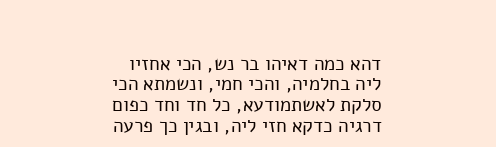דהא כמה דאיהו בר נש, הכי אחזיו ליה בחלמיה, והכי חמי, ונשמתא הכי סלקת לאשתמודעא, כל חד וחד כפום דרגיה כדקא חזי ליה, ובגין כך פרעה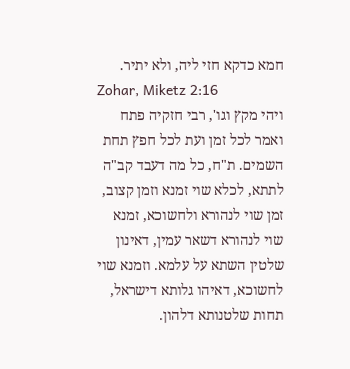חמא כדקא חזי ליה, ולא יתיר.
Zohar, Miketz 2:16
ויהי מקץ וגו', רבי חזקיה פתח ואמר לכל זמן ועת לכל חפץ תחת השמים. ת"ח, כל מה דעבד קב"ה לתתא, לכלא שוי זמנא וזמן קצוב, זמן שוי לנהורא ולחשוכא, זמנא שוי לנהורא דשאר עמין, דאינון שלטין השתא על עלמא. וזמנא שוי לחשוכא, דאיהו גלותא דישראל, תחות שלטנותא דלהון.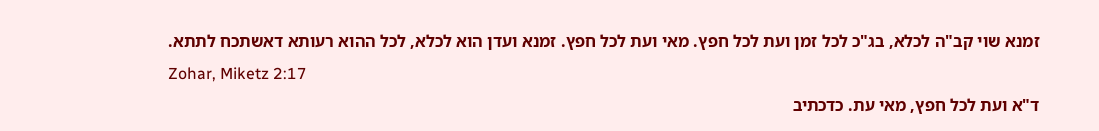זמנא שוי קב"ה לכלא, בג"כ לכל זמן ועת לכל חפץ. מאי ועת לכל חפץ. זמנא ועדן הוא לכלא, לכל ההוא רעותא דאשתכח לתתא.
Zohar, Miketz 2:17
ד"א ועת לכל חפץ, מאי עת. כדכתיב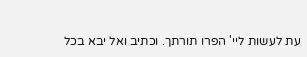עת לעשות ליי' הפרו תורתך. וכתיב ואל יבא בכל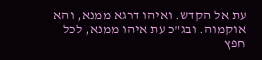עת אל הקדש. ואיהו דרגא ממנא, והא אוקמוה. ובג"כ עת איהו ממנא, לכל חפץ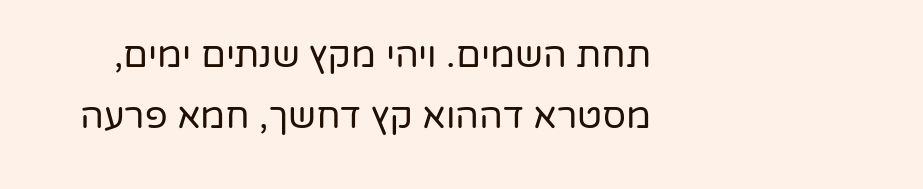תחת השמים. ויהי מקץ שנתים ימים, מסטרא דההוא קץ דחשך, חמא פרעה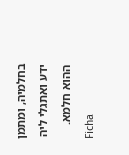בחלמיה, ומתמן ידע ואתגלי ליה ההוא חלמא.
Ficha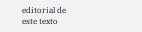editorial de este texto